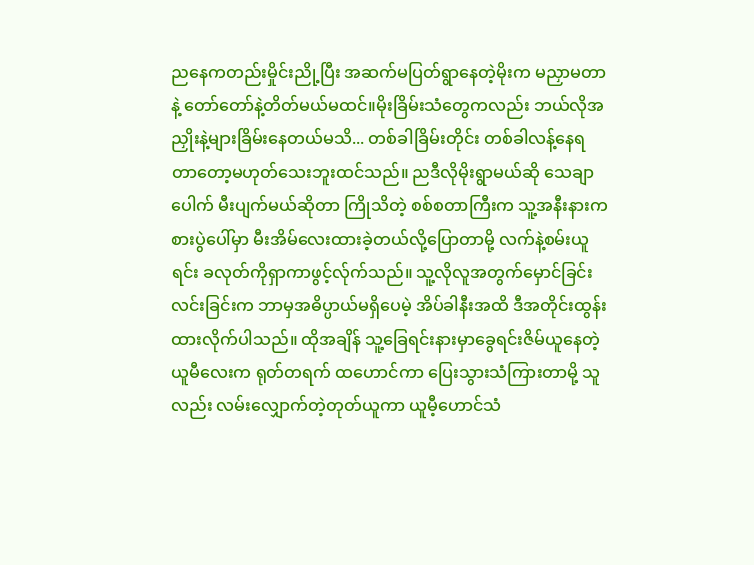ညနေကတည်းမှိုင်းညို့ပြီး အဆက်မပြတ်ရွာနေတဲ့မိုးက မညှာမတာနဲ့ တော်တော်နဲ့တိတ်မယ်မထင်။မိုးခြိမ်းသံတွေကလည်း ဘယ်လိုအညှိုးနဲ့များခြိမ်းနေတယ်မသိ... တစ်ခါခြိမ်းတိုင်း တစ်ခါလန့်နေရတာတော့မဟုတ်သေးဘူးထင်သည်။ ညဒီလိုမိုးရွာမယ်ဆို သေချာပေါက် မီးပျက်မယ်ဆိုတာ ကြိုသိတဲ့ စစ်စတာကြီးက သူ့အနီးနားက စားပွဲပေါ်မှာ မီးအိမ်လေးထားခဲ့တယ်လို့ပြောတာမို့ လက်နဲ့စမ်းယူရင်း ခလုတ်ကိုရှာကာဖွင့်လ်ုက်သည်။ သူ့လိုလူအတွက်မှောင်ခြင်းလင်းခြင်းက ဘာမှအဓိပ္ပာယ်မရှိပေမဲ့ အိပ်ခါနီးအထိ ဒီအတိုင်းထွန်းထားလိုက်ပါသည်။ ထိုအချိန် သူ့ခြေရင်းနားမှာခွေရင်းဇိမ်ယူနေတဲ့ ယူမီလေးက ရုတ်တရက် ထဟောင်ကာ ပြေးသွားသံကြားတာမို့ သူလည်း လမ်းလျှောက်တဲ့တုတ်ယူကာ ယူမီ့ဟောင်သံ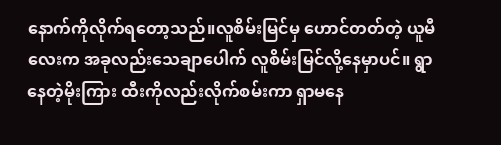နောက်ကိုလိုက်ရတော့သည်။လူစိမ်းမြင်မှ ဟောင်တတ်တဲ့ ယူမီလေးက အခုလည်းသေချာပေါက် လူစိမ်းမြင်လို့နေမှာပင်။ ရွာနေတဲ့မိုးကြား ထီးကိုလည်းလိုက်စမ်းကာ ရှာမနေ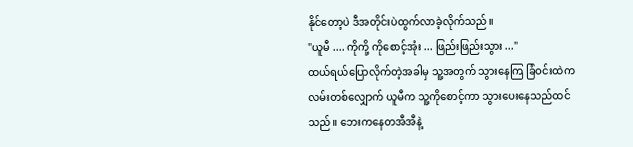နိုင်တော့ပဲ ဒီအတိုင်းပဲထွက်လာခဲ့လိုက်သည်။
"ယူမီ .... ကိုကို့ ကိုစောင့်အုံး ... ဖြည်းဖြည်းသွား ..."
ထယ်ရယ်ပြောလိုက်တဲ့အခါမှ သူ့အတွက် သွားနေကြ ခြံဝင်းထဲကလမ်းတစ်လျှောက် ယူမီက သူ့ကိုစောင့်ကာ သွားပေးနေသည်ထင်သည်။ ဘေးကနေတအီအီနဲ့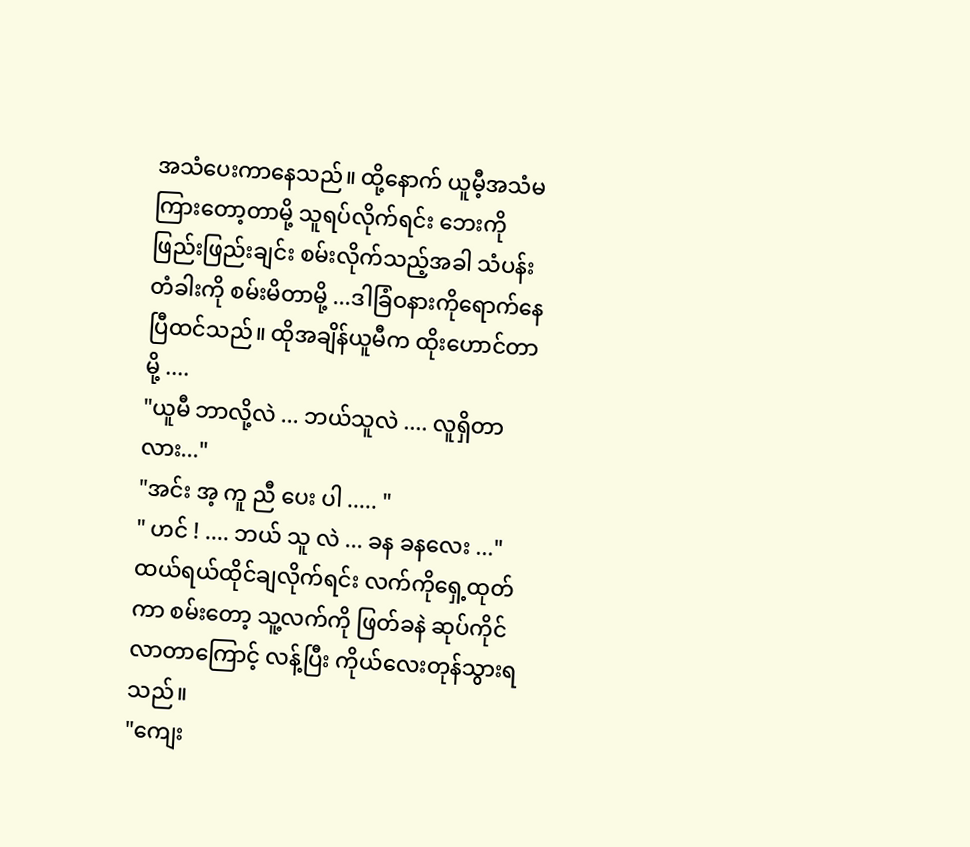အသံပေးကာနေသည်။ ထို့နောက် ယူမီ့အသံမကြားတော့တာမို့ သူရပ်လိုက်ရင်း ဘေးကိုဖြည်းဖြည်းချင်း စမ်းလိုက်သည့်အခါ သံပန်းတံခါးကို စမ်းမိတာမို့ ...ဒါခြံဝနားကိုရောက်နေပြီထင်သည်။ ထိုအချိန်ယူမီက ထိုးဟောင်တာမို့ ....
"ယူမီ ဘာလို့လဲ ... ဘယ်သူလဲ .... လူရှိတာလား..."
"အင်း အ့ ကူ ညီ ပေး ပါ ..... "
" ဟင် ! .... ဘယ် သူ လဲ ... ခန ခနလေး ..."
ထယ်ရယ်ထိုင်ချလိုက်ရင်း လက်ကိုရှေ့ထုတ်ကာ စမ်းတော့ သူ့လက်ကို ဖြတ်ခနဲ ဆုပ်ကိုင်လာတာကြောင့် လန့်ပြီး ကိုယ်လေးတုန်သွားရသည်။
"ကျေး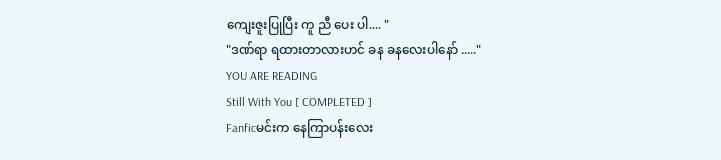ကျေးဇူးပြုပြီး ကူ ညီ ပေး ပါ.... "
"ဒဏ်ရာ ရထားတာလားဟင် ခန ခနလေးပါနော် ....."
YOU ARE READING
Still With You [ COMPLETED ]
Fanficမင်းက နေကြာပန်းလေး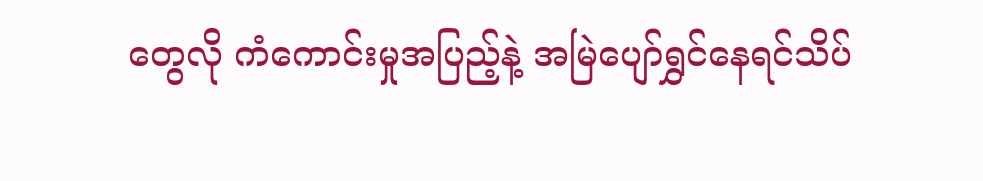တွေလို ကံကောင်းမှုအပြည့်နဲ့ အမြဲပျော်ရွှင်နေရင်သိပ်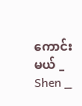ကောင်းမယ် _ Shen _